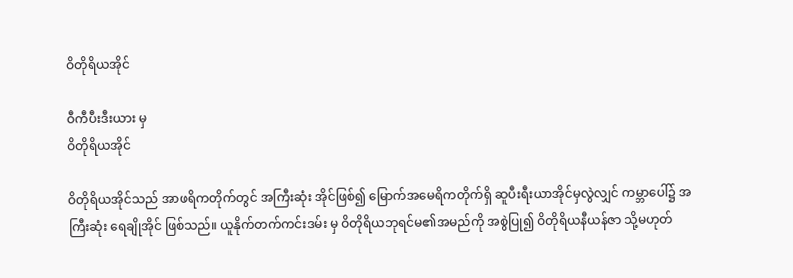ဝိတိုရိယအိုင်

ဝီကီပီးဒီးယား မှ
ဝိတိုရိယအိုင်

ဝိတိုရိယအိုင်သည် အာဖရိကတိုက်တွင် အကြီးဆုံး အိုင်ဖြစ်၍ မြောက်အမေရိကတိုက်ရှိ ဆူပီးရီးယာအိုင်မှလွဲလျှင် ကမ္ဘာပေါ်၌ အကြီးဆုံး ရေချိုအိုင် ဖြစ်သည်။ ယူနိုက်တက်ကင်းဒမ်း မှ ဝိတိုရိယဘုရင်မ၏အမည်ကို အစွဲပြု၍ ဝိတိုရိယနီယန်ဇာ သို့မဟုတ်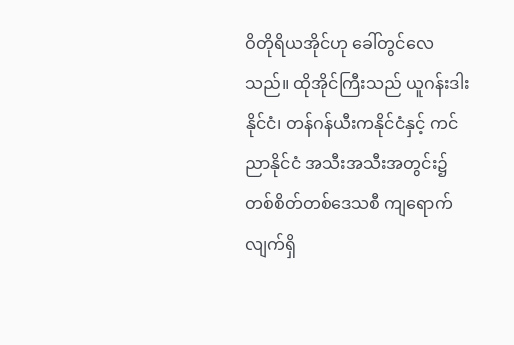ဝိတိုရိယအိုင်ဟု ခေါ်တွင်လေသည်။ ထိုအိုင်ကြီးသည် ယူဂန်းဒါးနိုင်ငံ၊ တန်ဂန်ယီးကနိုင်ငံနှင့် ကင်ညာနိုင်ငံ အသီးအသီးအတွင်း၌ တစ်စိတ်တစ်ဒေသစီ ကျရောက်လျက်ရှိ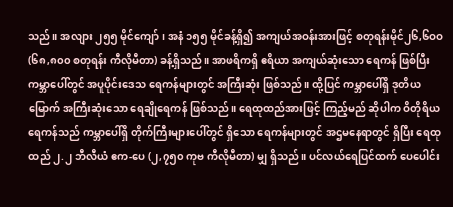သည်။ အလျား ၂၅၅ မိုင်ကျော်၊ အနံ ၁၅၅ မိုင်ခန့်ရှိ၍ အကျယ်အဝန်းအားဖြင့် စတုရန်းမိုင်၂၆,၆ဝဝ (၆၈,၈၀၀ စတုရန်း ကီလိုမီတာ) ခန့်ရှိသည်။ အာဖရိကရှိ ဧရိယာ အကျယ်ဆုံးသော ရေကန် ဖြစ်ပြီး ကမ္ဘာပေါ်တွင် အပူပိုင်းဒေသ ရေကန်များတွင် အကြီးဆုံး ဖြစ်သည်။ ထို့ပြင် ကမ္ဘာပေါ်ရှိ ဒုတိယမြောက် အကြီးဆုံးသော ရေချိုရေကန် ဖြစ်သည်။ ရေထုထည်အားဖြင့် ကြည့်မည် ဆိုပါက ဝိတိုရိယရေကန်သည် ကမ္ဘာပေါ်ရှိ တိုက်ကြီးများပေါ်တွင် ရှိသော ရေကန်များတွင် အဌမနေရာတွင် ရှိပြီး ရေထုထည် ၂.၂ ဘီလီယံ ဧက-ပေ (၂,၇၅၀ ကုဗ ကီလိုမီတာ) မျှ ရှိသည်။ ပင်လယ်ရေပြင်ထက် ပေပေါင်း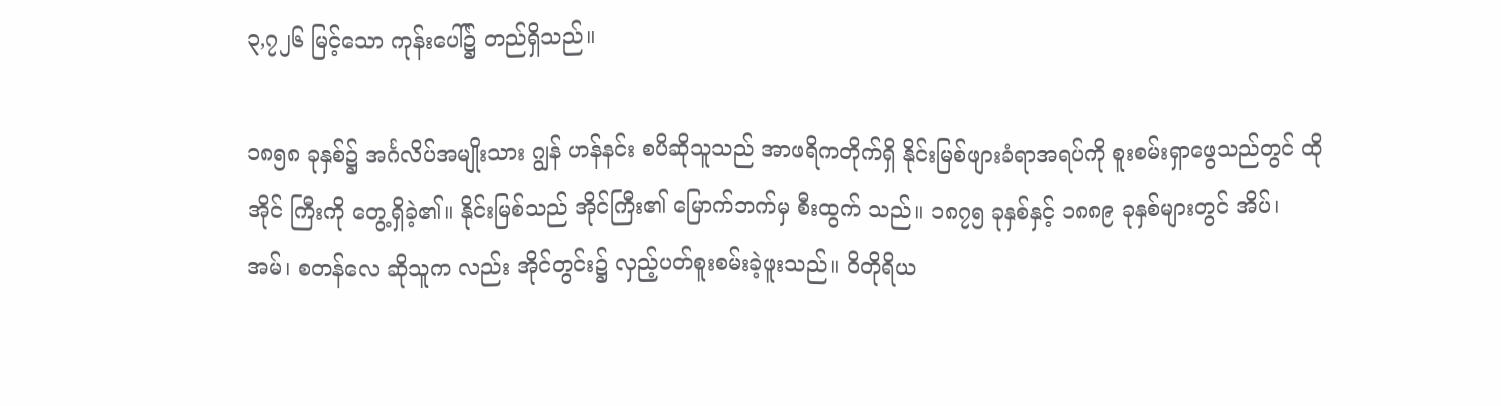၃,၇၂၆ မြင့်သော ကုန်းပေါ်၌ တည်ရှိသည်။

၁၈၅၈ ခုနှစ်၌ အင်္ဂလိပ်အမျိုးသား ဂျွန် ဟန်နင်း စပိဆိုသူသည် အာဖရိကတိုက်ရှိ နိုင်းမြစ်ဖျားခံရာအရပ်ကို စူးစမ်းရှာဖွေသည်တွင် ထိုအိုင် ကြီးကို တွေ့ရှိခဲ့၏။ နိုင်းမြစ်သည် အိုင်ကြီး၏ မြောက်ဘက်မှ စီးထွက် သည်။ ၁၈၇၅ ခုနှစ်နှင့် ၁၈၈၉ ခုနှစ်များတွင် အိပ်၊ အမ်၊ စတန်လေ ဆိုသူက လည်း အိုင်တွင်း၌ လှည့်ပတ်စူးစမ်းခဲ့ဖူးသည်။ ဝိတိုရိယ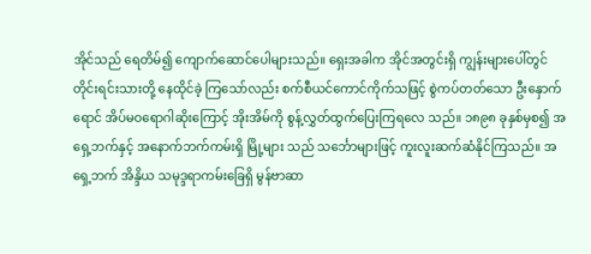အိုင်သည် ရေတိမ်၍ ကျောက်ဆောင်ပေါများသည်။ ရှေးအခါက အိုင်အတွင်းရှိ ကျွန်းများပေါ်တွင် တိုင်းရင်းသားတို့ နေထိုင်ခဲ့ ကြသော်လည်း စက်စီယင်ကောင်ကိုက်သဖြင့် စွဲကပ်တတ်သော ဦးနှောက် ရောင် အိပ်မဝရောဂါဆိုးကြောင့် အိုးအိမ်ကို စွန့်လွှတ်ထွက်ပြေးကြရလေ သည်။ ၁၈၉၈ ခုနှစ်မှစ၍ အရှေ့ဘက်နှင့် အနောက်ဘက်ကမ်းရှိ မြို့များ သည် သင်္ဘောများဖြင့် ကူးလူးဆက်ဆံနိုင်ကြသည်။ အရှေ့ဘက် အိန္ဒိယ သမုဒ္ဒရာကမ်းခြေရှိ မွန်ဗာဆာ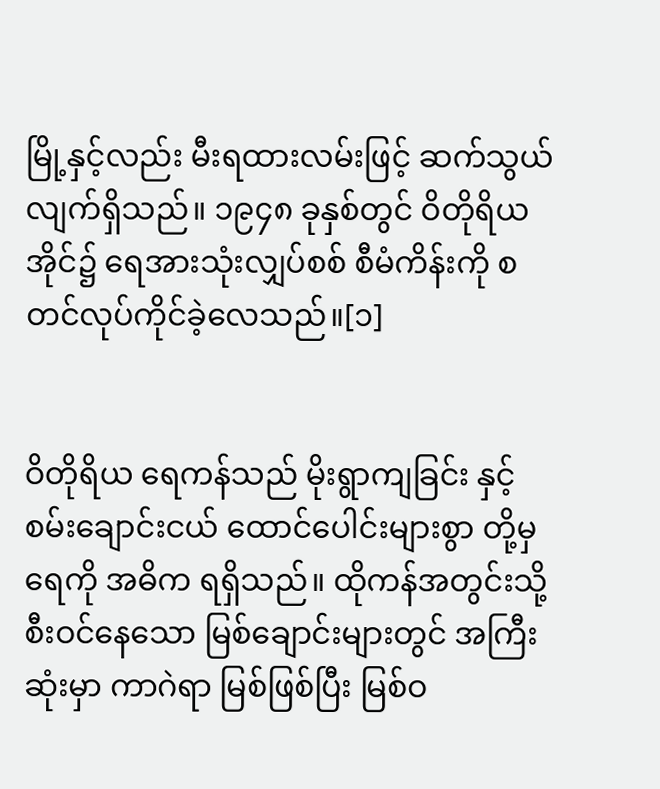မြို့နှင့်လည်း မီးရထားလမ်းဖြင့် ဆက်သွယ် လျက်ရှိသည်။ ၁၉၄၈ ခုနှစ်တွင် ဝိတိုရိယအိုင်၌ ရေအားသုံးလျှပ်စစ် စီမံကိန်းကို စတင်လုပ်ကိုင်ခဲ့လေသည်။[၁]


ဝိတိုရိယ ရေကန်သည် မိုးရွာကျခြင်း နှင့် စမ်းချောင်းငယ် ထောင်ပေါင်းများစွာ တို့မှ ရေကို အဓိက ရရှိသည်။ ထိုကန်အတွင်းသို့ စီးဝင်နေသော မြစ်ချောင်းများတွင် အကြီးဆုံးမှာ ကာဂဲရာ မြစ်ဖြစ်ပြီး မြစ်ဝ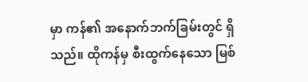မှာ ကန်၏ အနောက်ဘက်ခြမ်းတွင် ရှိသည်။ ထိုကန်မှ စီးထွက်နေသော မြစ်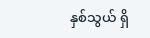နှစ်သွယ် ရှိ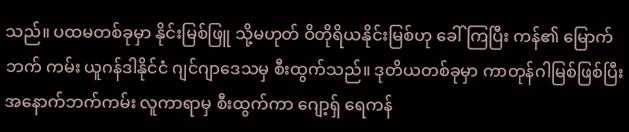သည်။ ပထမတစ်ခုမှာ နိုင်းမြစ်ဖြူ သို့မဟုတ် ဝိတိုရိယနိုင်းမြစ်ဟု ခေါ်ကြပြီး ကန်၏ မြောက်ဘက် ကမ်း ယူဂန်ဒါနိုင်ငံ ဂျင်ဂျာဒေသမှ စီးထွက်သည်။ ဒုတိယတစ်ခုမှာ ကာတုန်ဂါမြစ်ဖြစ်ပြီး အနောက်ဘက်ကမ်း လူကာရာမှ စီးထွက်ကာ ဂျော့ရှ် ရေကန်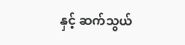နှင့် ဆက်သွယ်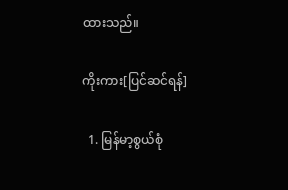ထားသည်။

ကိုးကား[ပြင်ဆင်ရန်]

  1. မြန်မာ့စွယ်စုံ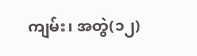ကျမ်း၊ အတွဲ(၁၂)